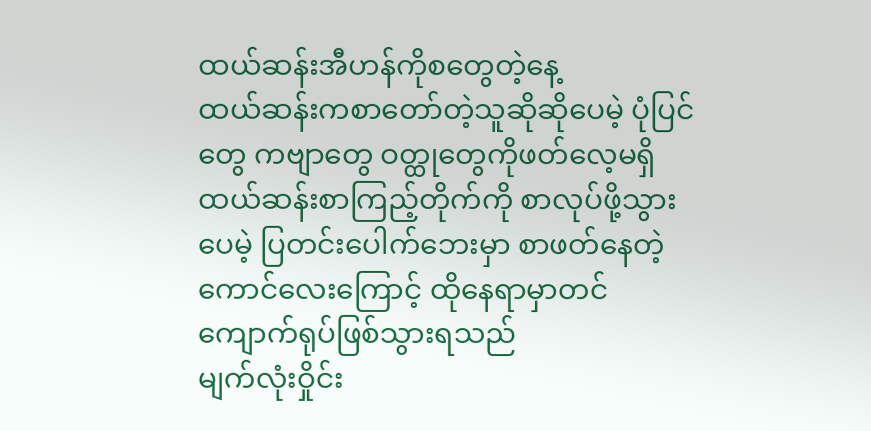ထယ်ဆန်းအီဟန်ကိုစတွေတဲ့နေ့
ထယ်ဆန်းကစာတော်တဲ့သူဆိုဆိုပေမဲ့ ပုံပြင်တွေ ကဗျာတွေ ဝတ္ထုတွေကိုဖတ်လေ့မရှိ
ထယ်ဆန်းစာကြည့်တိုက်ကို စာလုပ်ဖို့သွားပေမဲ့ ပြတင်းပေါက်ဘေးမှာ စာဖတ်နေတဲ့ ကောင်လေးကြောင့် ထိုနေရာမှာတင် ကျောက်ရုပ်ဖြစ်သွားရသည်
မျက်လုံးဝှိုင်း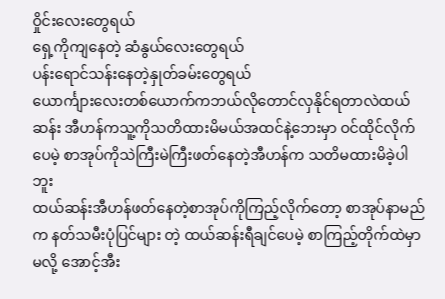ဝှိုင်းလေးတွေရယ်
ရှေ့ကိုကျနေတဲ့ ဆံနွယ်လေးတွေရယ်
ပန်းရောင်သန်းနေတဲ့နှုတ်ခမ်းတွေရယ်
ယောင်္ကျားလေးတစ်ယောက်ကဘယ်လိုတောင်လှနိုင်ရတာလဲထယ်ဆန်း အီဟန်ကသူ့ကိုသတိထားမိမယ်အထင်နဲ့ဘေးမှာ ဝင်ထိုင်လိုက်ပေမဲ့ စာအုပ်ကိုသဲကြီးမဲကြီးဖတ်နေတဲ့အီဟန်က သတိမထားမိခဲ့ပါဘူး
ထယ်ဆန်းအီဟန်ဖတ်နေတဲ့စာအုပ်ကိုကြည့်လိုက်တော့ စာအုပ်နာမည်က နတ်သမီးပုံပြင်များ တဲ့ ထယ်ဆန်းရီချင်ပေမဲ့ စာကြည့်တိုက်ထဲမှာမလို့ အောင့်အီး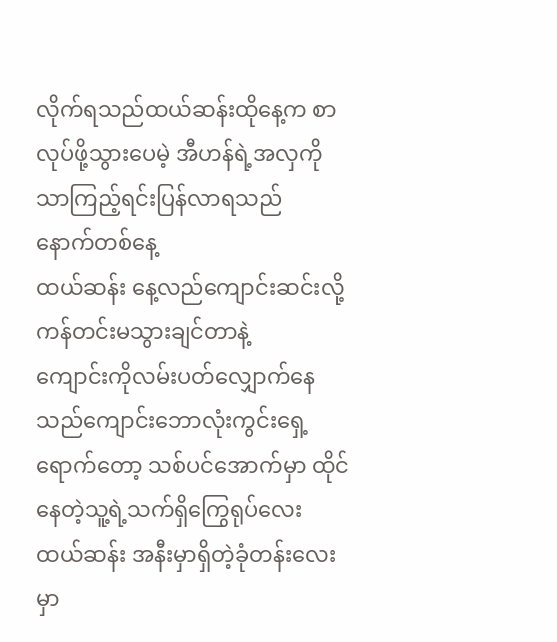လိုက်ရသည်ထယ်ဆန်းထိုနေ့က စာလုပ်ဖို့သွားပေမဲ့ အီဟန်ရဲ့အလှကိုသာကြည့်ရင်းပြန်လာရသည်
နောက်တစ်နေ့
ထယ်ဆန်း နေ့လည်ကျောင်းဆင်းလို့ ကန်တင်းမသွားချင်တာနဲ့
ကျောင်းကိုလမ်းပတ်လျှောက်နေသည်ကျောင်းဘောလုံးကွင်းရှေ့ရောက်တော့ သစ်ပင်အောက်မှာ ထိုင်နေတဲ့သူ့ရဲ့သက်ရှိကြွေရုပ်လေး
ထယ်ဆန်း အနီးမှာရှိတဲ့ခုံတန်းလေးမှာ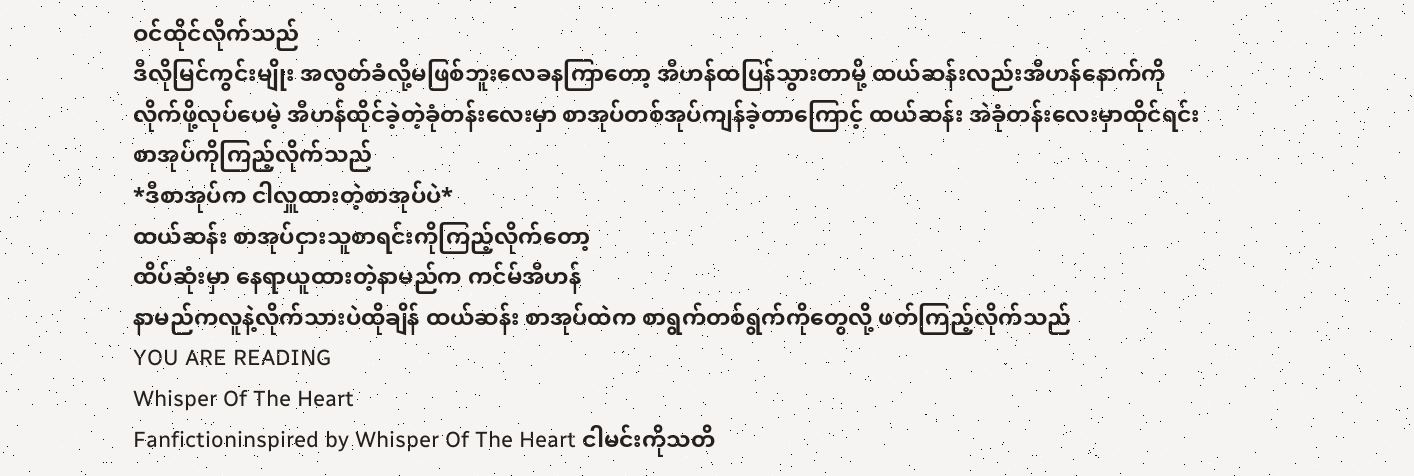ဝင်ထိုင်လိုက်သည်
ဒီလိုမြင်ကွင်းမျိုး အလွတ်ခံလို့မဖြစ်ဘူးလေခနကြာတော့ အီဟန်ထပြန်သွားတာမို့ ထယ်ဆန်းလည်းအီဟန်နောက်ကိုလိုက်ဖို့လုပ်ပေမဲ့ အီဟန်ထိုင်ခဲ့တဲ့ခုံတန်းလေးမှာ စာအုပ်တစ်အုပ်ကျန်ခဲ့တာကြောင့် ထယ်ဆန်း အဲခုံတန်းလေးမှာထိုင်ရင်း စာအုပ်ကိုကြည့်လိုက်သည်
*ဒီစာအုပ်က ငါလှူထားတဲ့စာအုပ်ပဲ*
ထယ်ဆန်း စာအုပ်ငှားသူစာရင်းကိုကြည့်လိုက်တော့
ထိပ်ဆုံးမှာ နေရာယူထားတဲ့နာမည်က ကင်မ်အီဟန်
နာမည်ကလူနဲ့လိုက်သားပဲထိုချိန် ထယ်ဆန်း စာအုပ်ထဲက စာရွက်တစ်ရွက်ကိုတွေလို့ ဖတ်ကြည့်လိုက်သည်
YOU ARE READING
Whisper Of The Heart
Fanfictioninspired by Whisper Of The Heart ငါမင်းကိုသတိ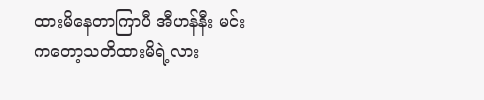ထားမိနေတာကြာပီ အီဟန်နီး မင်းကတော့သတိထားမိရဲ့လား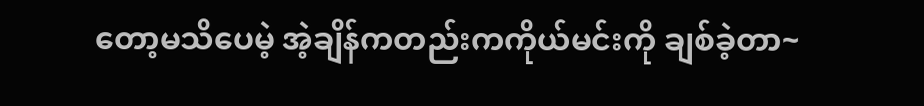တော့မသိပေမဲ့ အဲ့ချိန်ကတည်းကကိုယ်မင်းကို ချစ်ခဲ့တာ~